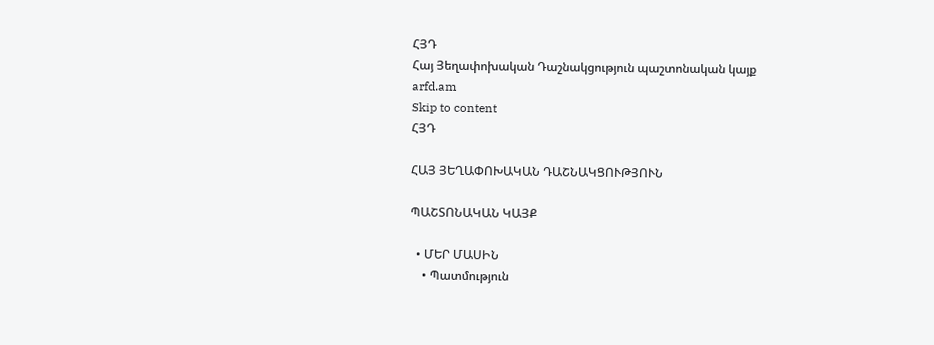ՀՅԴ
Հայ Յեղափոխական Դաշնակցություն պաշտոնական կայք arfd.am
Skip to content
ՀՅԴ

ՀԱՅ ՅԵՂԱՓՈԽԱԿԱՆ ԴԱՇՆԱԿՑՈՒԹՅՈՒՆ

ՊԱՇՏՈՆԱԿԱՆ ԿԱՅՔ

  • ՄԵՐ ՄԱՍԻՆ
    • Պատմություն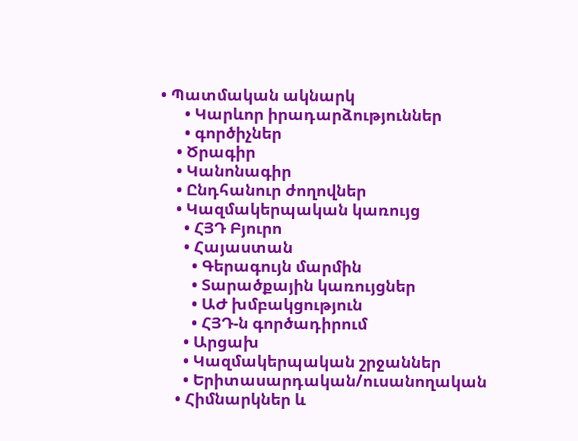• Պատմական ակնարկ
      • Կարևոր իրադարձություններ
      • գործիչներ
    • Ծրագիր
    • Կանոնագիր
    • Ընդհանուր ժողովներ
    • Կազմակերպական կառույց
      • ՀՅԴ Բյուրո
      • Հայաստան
        • Գերագույն մարմին
        • Տարածքային կառույցներ
        • ԱԺ խմբակցություն
        • ՀՅԴ-ն գործադիրում
      • Արցախ
      • Կազմակերպական շրջաններ
      • Երիտասարդական/ուսանողական
    • Հիմնարկներ և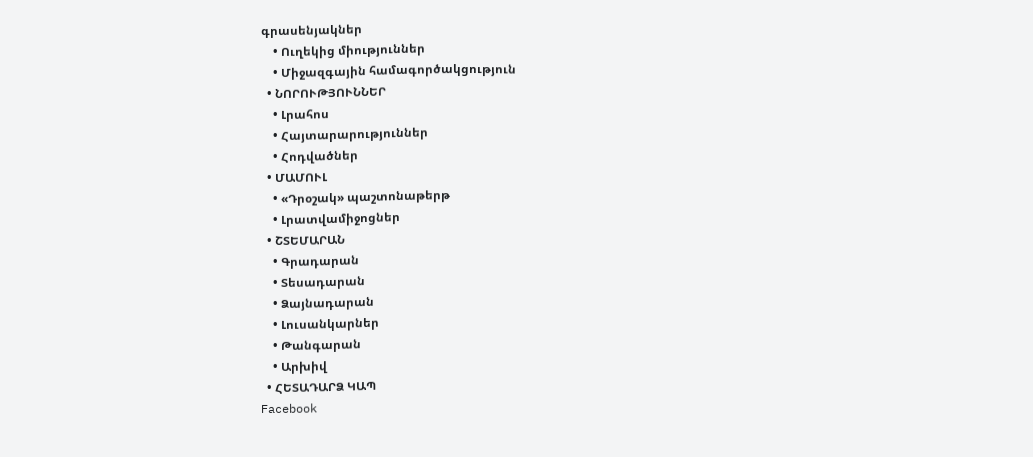գրասենյակներ
    • Ուղեկից միություններ
    • Միջազգային համագործակցություն
  • ՆՈՐՈՒԹՅՈՒՆՆԵՐ
    • Լրահոս
    • Հայտարարություններ
    • Հոդվածներ
  • ՄԱՄՈՒԼ
    • «Դրօշակ» պաշտոնաթերթ
    • Լրատվամիջոցներ
  • ՇՏԵՄԱՐԱՆ
    • Գրադարան
    • Տեսադարան
    • Ձայնադարան
    • Լուսանկարներ
    • Թանգարան
    • Արխիվ
  • ՀԵՏԱԴԱՐՁ ԿԱՊ
Facebook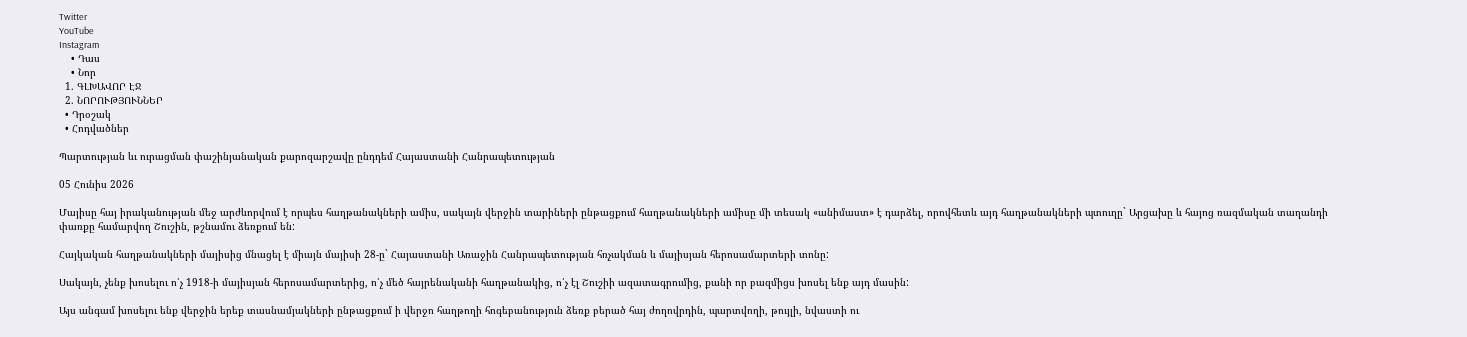Twitter
YouTube
Instagram
    • Դաս
    • Նոր
  1. ԳԼԽԱՎՈՐ ԷՋ
  2. ՆՈՐՈՒԹՅՈՒՆՆԵՐ
  • Դրօշակ
  • Հոդվածներ

Պարտության ևւ ուրացման փաշինյանական քարոզարշավը ընդդեմ Հայաստանի Հանրապետության

05 Հունիս 2026

Մայիսը հայ իրականության մեջ արժևորվում է որպես հաղթանակների ամիս, սակայն վերջին տարիների ընթացքում հաղթանակների ամիսը մի տեսակ «անիմաստ» է դարձել, որովհետև այդ հաղթանակների պտուղը` Արցախը և հայոց ռազմական տաղանդի փառքը համարվող Շուշին, թշնամու ձեռքում են:

Հայկական հաղթանակների մայիսից մնացել է միայն մայիսի 28-ը` Հայաստանի Առաջին Հանրապետության հռչակման և մայիսյան հերոսամարտերի տոնը:

Սակայն, չենք խոսելու ո՛չ 1918-ի մայիսյան հերոսամարտերից, ո՛չ մեծ հայրենականի հաղթանակից, ո՛չ էլ Շուշիի ազատագրումից, քանի որ բազմիցս խոսել ենք այդ մասին:

Այս անգամ խոսելու ենք վերջին երեք տասնամյակների ընթացքում ի վերջո հաղթողի հոգեբանություն ձեռք բերած հայ ժողովրդին, պարտվողի, թույլի, նվաստի ու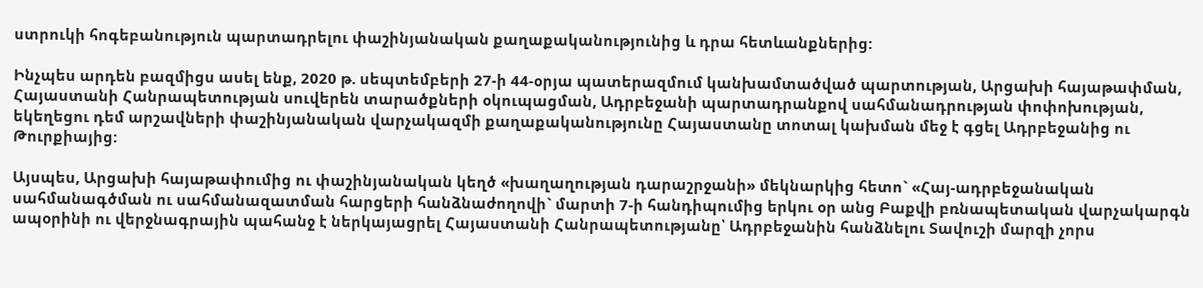ստրուկի հոգեբանություն պարտադրելու փաշինյանական քաղաքականությունից և դրա հետևանքներից:

Ինչպես արդեն բազմիցս ասել ենք, 2020 թ. սեպտեմբերի 27-ի 44-օրյա պատերազմում կանխամտածված պարտության, Արցախի հայաթափման, Հայաստանի Հանրապետության սուվերեն տարածքների օկուպացման, Ադրբեջանի պարտադրանքով սահմանադրության փոփոխության, եկեղեցու դեմ արշավների փաշինյանական վարչակազմի քաղաքականությունը Հայաստանը տոտալ կախման մեջ է գցել Ադրբեջանից ու Թուրքիայից:

Այսպես, Արցախի հայաթափումից ու փաշինյանական կեղծ «խաղաղության դարաշրջանի» մեկնարկից հետո` «Հայ-ադրբեջանական սահմանագծման ու սահմանազատման հարցերի հանձնաժողովի` մարտի 7-ի հանդիպումից երկու օր անց Բաքվի բռնապետական վարչակարգն ապօրինի ու վերջնագրային պահանջ է ներկայացրել Հայաստանի Հանրապետությանը՝ Ադրբեջանին հանձնելու Տավուշի մարզի չորս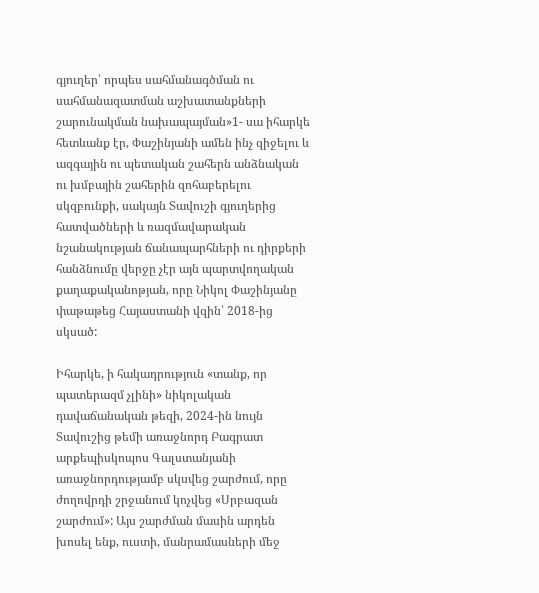գյուղեր՝ որպես սահմանագծման ու սահմանազատման աշխատանքների շարունակման նախապայման»1- սա իհարկե հետևանք էր, Փաշինյանի ամեն ինչ զիջելու և ազգային ու պետական շահերն անձնական ու խմբային շահերին զոհաբերելու սկզբունքի, սակայն Տավուշի գյուղերից հատվածների և ռազմավարական նշանակության ճանապարհների ու դիրքերի հանձնումը վերջը չէր այն պարտվողական քաղաքականոթյան, որը Նիկոլ Փաշինյանը փաթաթեց Հայաստանի վզին՝ 2018-ից սկսած:

Իհարկե, ի հակադրություն «տանք, որ պատերազմ չլինի» նիկոլական դավաճանական թեզի, 2024-ին նույն Տավուշից թեմի առաջնորդ Բագրատ արքեպիսկոպոս Գալստանյանի առաջնորդությամբ սկսվեց շարժում, որը ժողովրդի շրջանում կոչվեց «Սրբազան շարժում»: Այս շարժման մասին արդեն խոսել ենք, ուստի, մանրամասների մեջ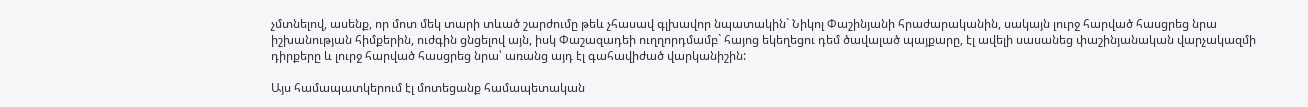չմտնելով, ասենք, որ մոտ մեկ տարի տևած շարժումը թեև չհասավ գլխավոր նպատակին` Նիկոլ Փաշինյանի հրաժարականին, սակայն լուրջ հարված հասցրեց նրա իշխանության հիմքերին, ուժգին ցնցելով այն, իսկ Փաշազադեի ուղղորդմամբ` հայոց եկեղեցու դեմ ծավալած պայքարը, էլ ավելի սասանեց փաշինյանական վարչակազմի դիրքերը և լուրջ հարված հասցրեց նրա՝ առանց այդ էլ գահավիժած վարկանիշին:

Այս համապատկերում էլ մոտեցանք համապետական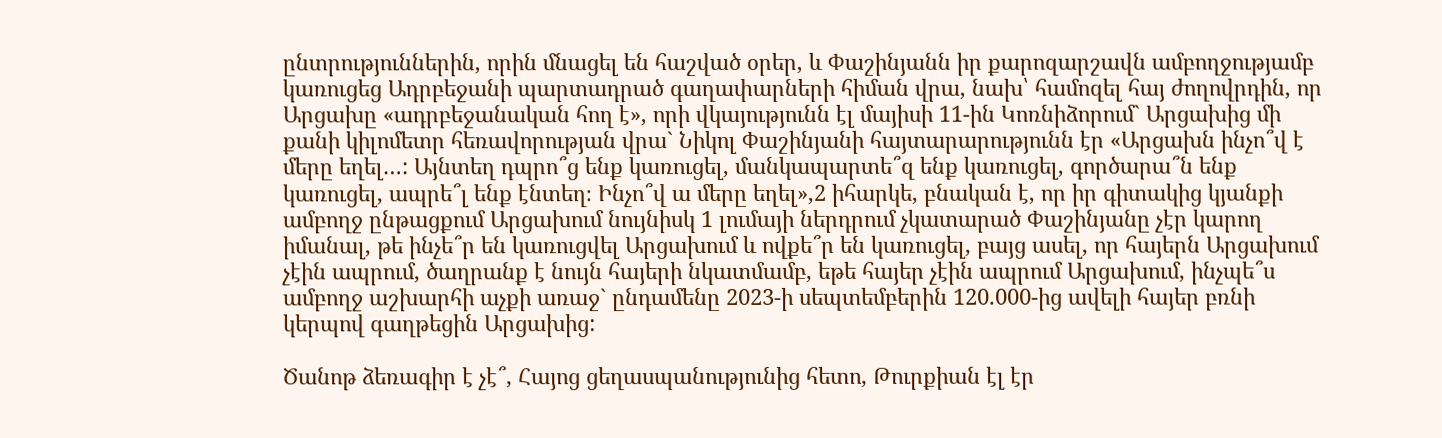ընտրություններին, որին մնացել են հաշված օրեր, և Փաշինյանն իր քարոզարշավն ամբողջությամբ կառուցեց Ադրբեջանի պարտադրած գաղափարների հիման վրա, նախ՝ համոզել հայ ժողովրդին, որ Արցախը «ադրբեջանական հող է», որի վկայությունն էլ մայիսի 11-ին Կոռնիձորում` Արցախից մի քանի կիլոմետր հեռավորության վրա` Նիկոլ Փաշինյանի հայտարարությունն էր «Արցախն ինչո՞վ է մերը եղել…: Այնտեղ դպրո՞ց ենք կառուցել, մանկապարտե՞զ ենք կառուցել, գործարա՞ն ենք կառուցել, ապրե՞լ ենք էնտեղ։ Ինչո՞վ ա մերը եղել»,2 իհարկե, բնական է, որ իր գիտակից կյանքի ամբողջ ընթացքում Արցախում նույնիսկ 1 լումայի ներդրում չկատարած Փաշինյանը չէր կարող իմանալ, թե ինչե՞ր են կառուցվել Արցախում և ովքե՞ր են կառուցել, բայց ասել, որ հայերն Արցախում չէին ապրում, ծաղրանք է նույն հայերի նկատմամբ, եթե հայեր չէին ապրում Արցախում, ինչպե՞ս ամբողջ աշխարհի աչքի առաջ` ընդամենը 2023-ի սեպտեմբերին 120.000-ից ավելի հայեր բռնի կերպով գաղթեցին Արցախից:

Ծանոթ ձեռագիր է չէ՞, Հայոց ցեղասպանությունից հետո, Թուրքիան էլ էր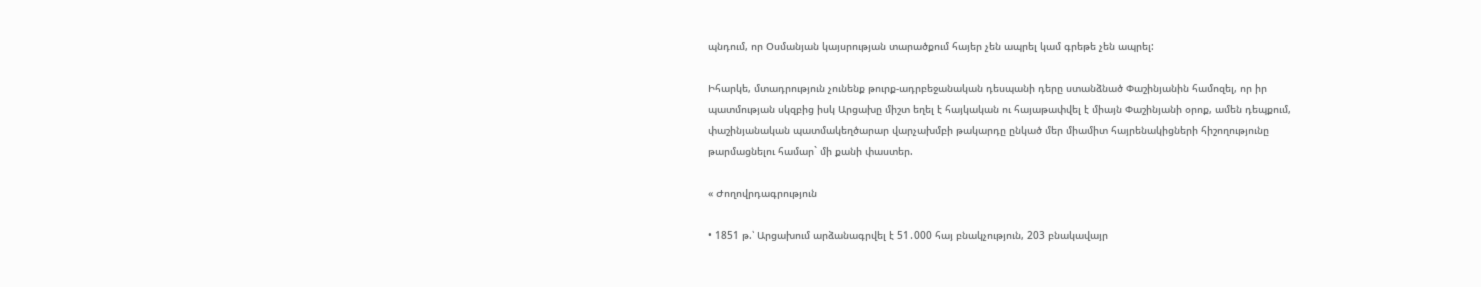պնդում, որ Օսմանյան կայսրության տարածքում հայեր չեն ապրել կամ գրեթե չեն ապրել:

Իհարկե, մտադրություն չունենք թուրք-ադրբեջանական դեսպանի դերը ստանձնած Փաշինյանին համոզել, որ իր պատմության սկզբից իսկ Արցախը միշտ եղել է հայկական ու հայաթափվել է միայն Փաշինյանի օրոք, ամեն դեպքում, փաշինյանական պատմակեղծարար վարչախմբի թակարդը ընկած մեր միամիտ հայրենակիցների հիշողությունը թարմացնելու համար` մի քանի փաստեր.

« Ժողովրդագրություն

• 1851 թ.՝ Արցախում արձանագրվել է 51․000 հայ բնակչություն, 203 բնակավայր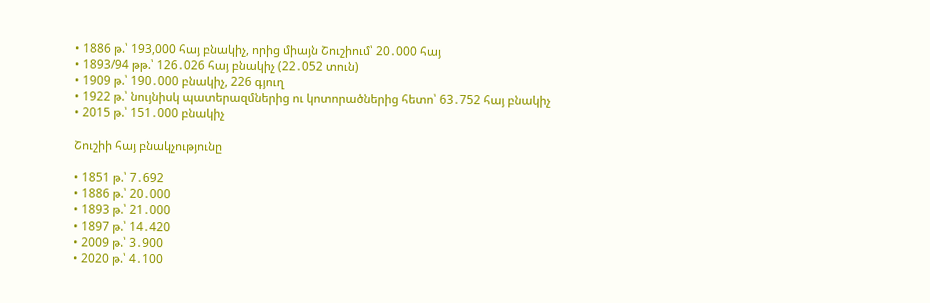• 1886 թ.՝ 193,000 հայ բնակիչ, որից միայն Շուշիում՝ 20․000 հայ
• 1893/94 թթ.՝ 126․026 հայ բնակիչ (22․052 տուն)
• 1909 թ.՝ 190․000 բնակիչ, 226 գյուղ
• 1922 թ.՝ նույնիսկ պատերազմներից ու կոտորածներից հետո՝ 63․752 հայ բնակիչ
• 2015 թ.՝ 151․000 բնակիչ

Շուշիի հայ բնակչությունը

• 1851 թ.՝ 7․692
• 1886 թ.՝ 20․000
• 1893 թ.՝ 21․000
• 1897 թ.՝ 14․420
• 2009 թ.՝ 3․900
• 2020 թ.՝ 4․100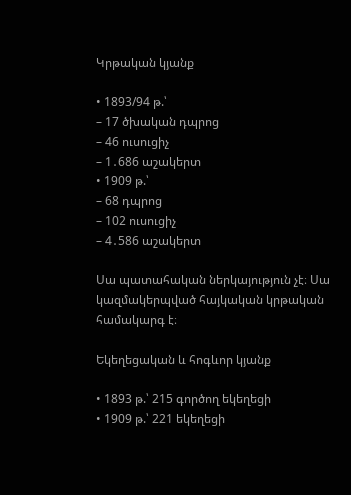Կրթական կյանք

• 1893/94 թ.՝
– 17 ծխական դպրոց
– 46 ուսուցիչ
– 1․686 աշակերտ
• 1909 թ.՝
– 68 դպրոց
– 102 ուսուցիչ
– 4․586 աշակերտ

Սա պատահական ներկայություն չէ։ Սա կազմակերպված հայկական կրթական համակարգ է։

Եկեղեցական և հոգևոր կյանք

• 1893 թ.՝ 215 գործող եկեղեցի
• 1909 թ.՝ 221 եկեղեցի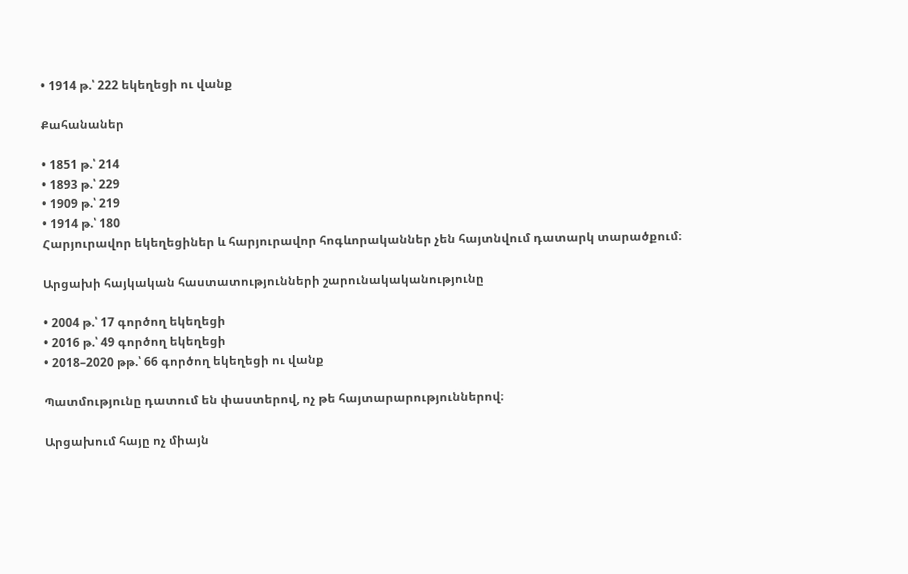• 1914 թ.՝ 222 եկեղեցի ու վանք

Քահանաներ

• 1851 թ.՝ 214
• 1893 թ.՝ 229
• 1909 թ.՝ 219
• 1914 թ.՝ 180
Հարյուրավոր եկեղեցիներ և հարյուրավոր հոգևորականներ չեն հայտնվում դատարկ տարածքում։

Արցախի հայկական հաստատությունների շարունակականությունը

• 2004 թ.՝ 17 գործող եկեղեցի
• 2016 թ.՝ 49 գործող եկեղեցի
• 2018–2020 թթ.՝ 66 գործող եկեղեցի ու վանք

Պատմությունը դատում են փաստերով, ոչ թե հայտարարություններով։

Արցախում հայը ոչ միայն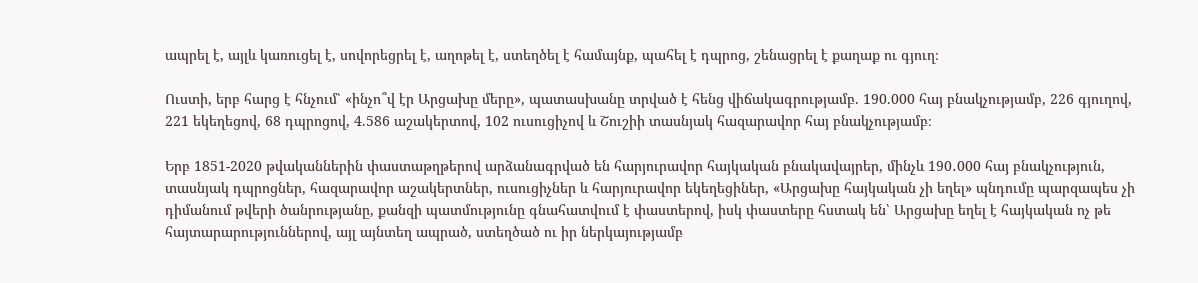ապրել է, այլև կառուցել է, սովորեցրել է, աղոթել է, ստեղծել է համայնք, պահել է դպրոց, շենացրել է քաղաք ու գյուղ։

Ուստի, երբ հարց է հնչում՝ «ինչո՞վ էր Արցախը մերը», պատասխանը տրված է հենց վիճակագրությամբ. 190.000 հայ բնակչությամբ, 226 գյուղով, 221 եկեղեցով, 68 դպրոցով, 4.586 աշակերտով, 102 ուսուցիչով և Շուշիի տասնյակ հազարավոր հայ բնակչությամբ։

Երբ 1851-2020 թվականներին փաստաթղթերով արձանագրված են հարյուրավոր հայկական բնակավայրեր, մինչև 190․000 հայ բնակչություն, տասնյակ դպրոցներ, հազարավոր աշակերտներ, ուսուցիչներ և հարյուրավոր եկեղեցիներ, «Արցախը հայկական չի եղել» պնդումը պարզապես չի դիմանում թվերի ծանրությանը, քանզի պատմությունը գնահատվում է փաստերով, իսկ փաստերը հստակ են՝ Արցախը եղել է հայկական ոչ թե հայտարարություններով, այլ այնտեղ ապրած, ստեղծած ու իր ներկայությամբ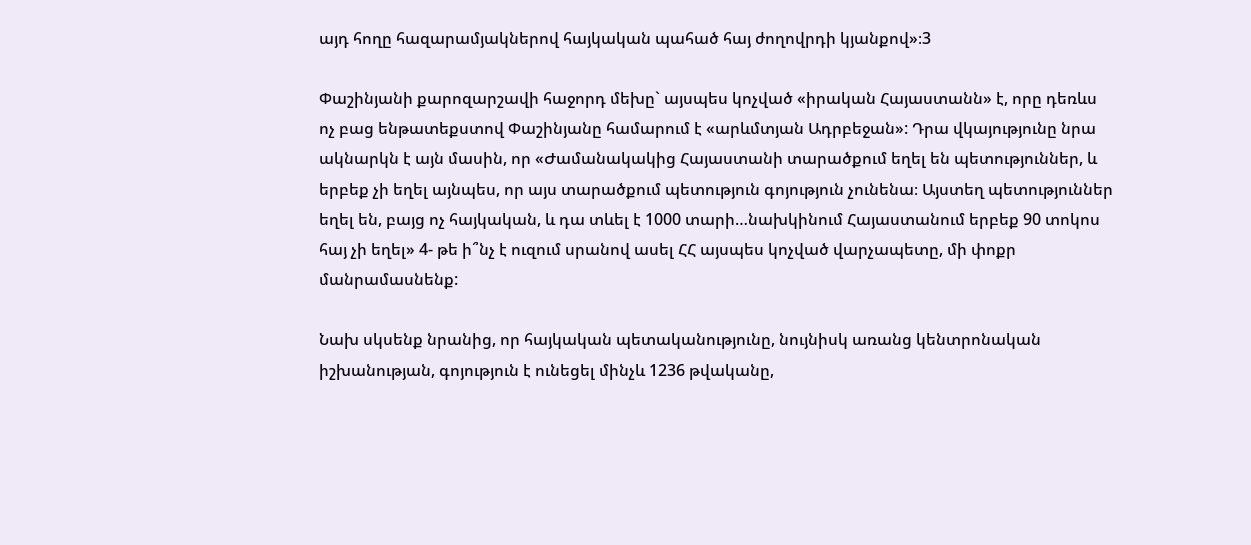այդ հողը հազարամյակներով հայկական պահած հայ ժողովրդի կյանքով»։3

Փաշինյանի քարոզարշավի հաջորդ մեխը` այսպես կոչված «իրական Հայաստանն» է, որը դեռևս ոչ բաց ենթատեքստով Փաշինյանը համարում է «արևմտյան Ադրբեջան»: Դրա վկայությունը նրա ակնարկն է այն մասին, որ «Ժամանակակից Հայաստանի տարածքում եղել են պետություններ, և երբեք չի եղել այնպես, որ այս տարածքում պետություն գոյություն չունենա։ Այստեղ պետություններ եղել են, բայց ոչ հայկական, և դա տևել է 1000 տարի…նախկինում Հայաստանում երբեք 90 տոկոս հայ չի եղել» 4- թե ի՞նչ է ուզում սրանով ասել ՀՀ այսպես կոչված վարչապետը, մի փոքր մանրամասնենք:

Նախ սկսենք նրանից, որ հայկական պետականությունը, նույնիսկ առանց կենտրոնական իշխանության, գոյություն է ունեցել մինչև 1236 թվականը,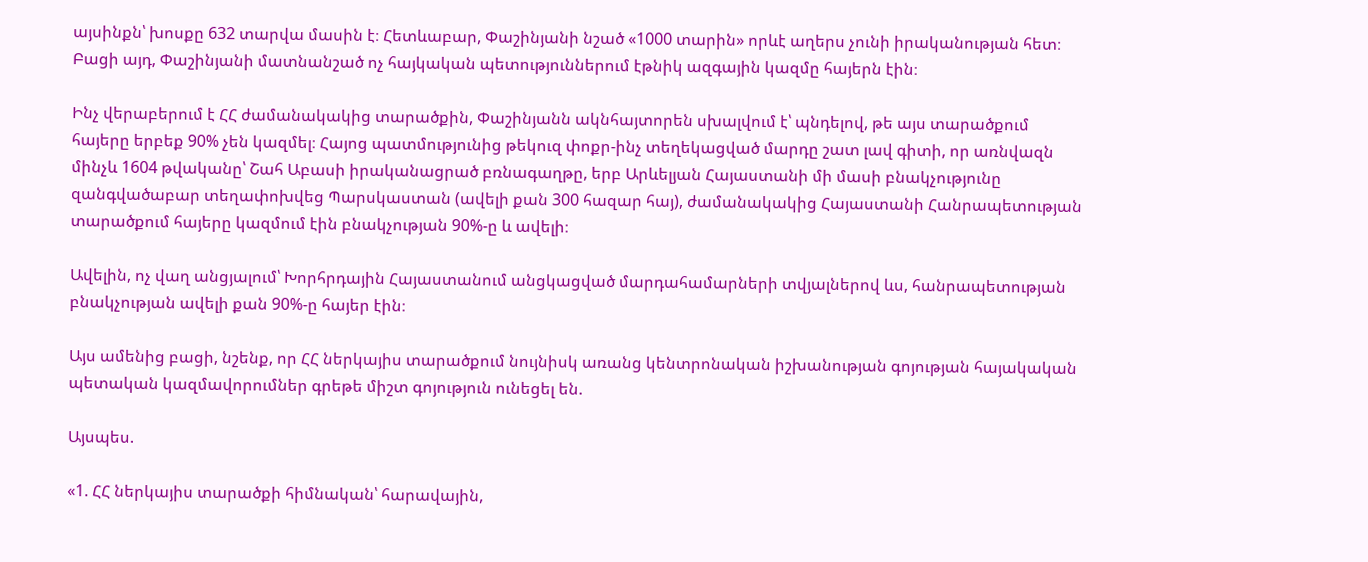այսինքն՝ խոսքը 632 տարվա մասին է։ Հետևաբար, Փաշինյանի նշած «1000 տարին» որևէ աղերս չունի իրականության հետ։ Բացի այդ, Փաշինյանի մատնանշած ոչ հայկական պետություններում էթնիկ ազգային կազմը հայերն էին։

Ինչ վերաբերում է ՀՀ ժամանակակից տարածքին, Փաշինյանն ակնհայտորեն սխալվում է՝ պնդելով, թե այս տարածքում հայերը երբեք 90% չեն կազմել։ Հայոց պատմությունից թեկուզ փոքր-ինչ տեղեկացված մարդը շատ լավ գիտի, որ առնվազն մինչև 1604 թվականը՝ Շահ Աբասի իրականացրած բռնագաղթը, երբ Արևելյան Հայաստանի մի մասի բնակչությունը զանգվածաբար տեղափոխվեց Պարսկաստան (ավելի քան 300 հազար հայ), ժամանակակից Հայաստանի Հանրապետության տարածքում հայերը կազմում էին բնակչության 90%-ը և ավելի։

Ավելին, ոչ վաղ անցյալում՝ Խորհրդային Հայաստանում անցկացված մարդահամարների տվյալներով ևս, հանրապետության բնակչության ավելի քան 90%-ը հայեր էին։

Այս ամենից բացի, նշենք, որ ՀՀ ներկայիս տարածքում նույնիսկ առանց կենտրոնական իշխանության գոյության հայակական պետական կազմավորումներ գրեթե միշտ գոյություն ունեցել են.

Այսպես.

«1. ՀՀ ներկայիս տարածքի հիմնական՝ հարավային,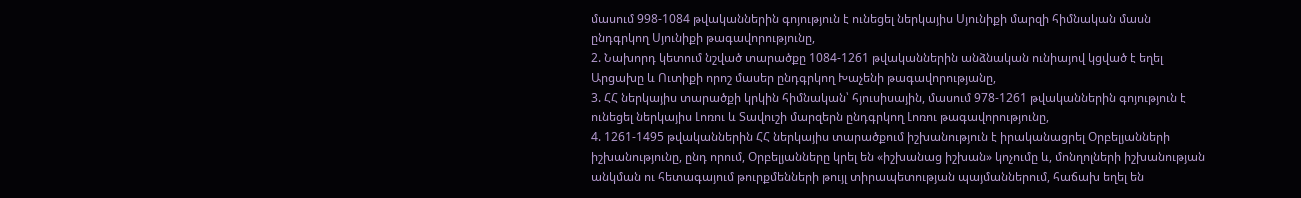մասում 998-1084 թվականներին գոյություն է ունեցել ներկայիս Սյունիքի մարզի հիմնական մասն ընդգրկող Սյունիքի թագավորությունը,
2. Նախորդ կետում նշված տարածքը 1084-1261 թվականներին անձնական ունիայով կցված է եղել Արցախը և Ուտիքի որոշ մասեր ընդգրկող Խաչենի թագավորությանը,
3. ՀՀ ներկայիս տարածքի կրկին հիմնական՝ հյուսիսային, մասում 978-1261 թվականներին գոյություն է ունեցել ներկայիս Լոռու և Տավուշի մարզերն ընդգրկող Լոռու թագավորությունը,
4. 1261-1495 թվականներին ՀՀ ներկայիս տարածքում իշխանություն է իրականացրել Օրբելյանների իշխանությունը, ընդ որում, Օրբելյանները կրել են «իշխանաց իշխան» կոչումը և, մոնղոլների իշխանության անկման ու հետագայում թուրքմենների թույլ տիրապետության պայմաններում, հաճախ եղել են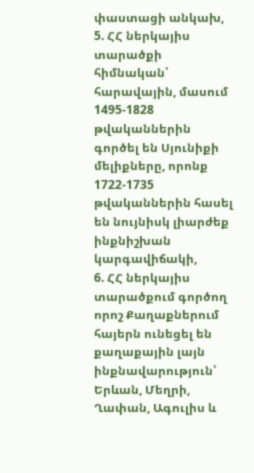փաստացի անկախ,
5. ՀՀ ներկայիս տարածքի հիմնական՝ հարավային, մասում 1495-1828 թվականներին գործել են Սյունիքի մելիքները, որոնք 1722-1735 թվականներին հասել են նույնիսկ լիարժեք ինքնիշխան կարգավիճակի,
6. ՀՀ ներկայիս տարածքում գործող որոշ Քաղաքներում հայերն ունեցել են քաղաքային լայն ինքնավարություն՝ Երևան, Մեղրի, Ղափան, Ագուլիս և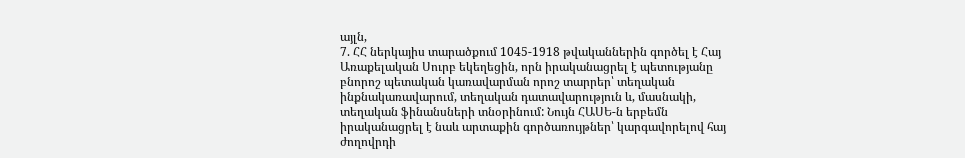այլն,
7. ՀՀ ներկայիս տարածքում 1045-1918 թվականներին գործել է Հայ Առաքելական Սուրբ եկեղեցին, որն իրականացրել է պետությանը բնորոշ պետական կառավարման որոշ տարրեր՝ տեղական ինքնակառավարում, տեղական դատավարություն և, մասնակի, տեղական ֆինանսների տնօրինում: Նույն ՀԱՍԵ-ն երբեմն իրականացրել է նաև արտաքին գործառույթներ՝ կարգավորելով հայ ժողովրդի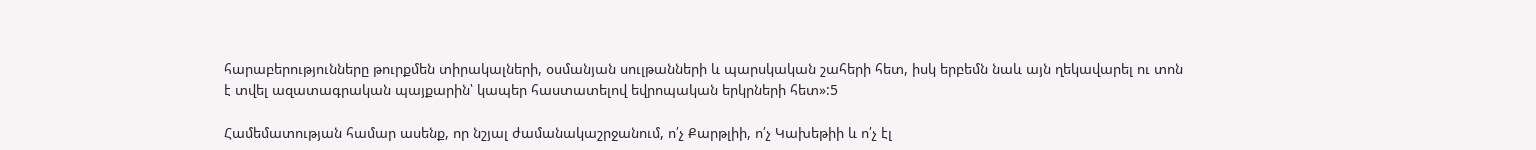հարաբերությունները թուրքմեն տիրակալների, օսմանյան սուլթանների և պարսկական շահերի հետ, իսկ երբեմն նաև այն ղեկավարել ու տոն է տվել ազատագրական պայքարին՝ կապեր հաստատելով եվրոպական երկրների հետ»:5

Համեմատության համար ասենք, որ նշյալ ժամանակաշրջանում, ո՛չ Քարթլիի, ո՛չ Կախեթիի և ո՛չ էլ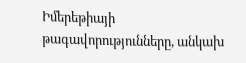Իմերեթիայի թագավորությունները, անկախ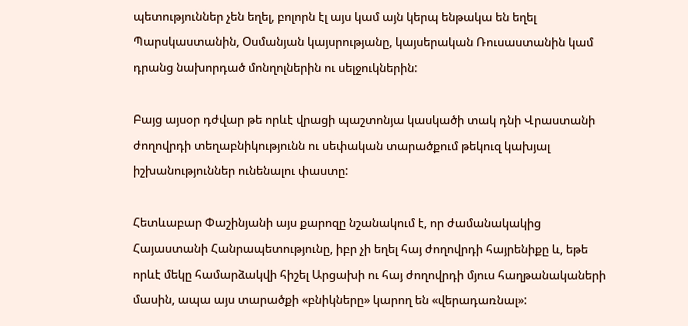պետություններ չեն եղել, բոլորն էլ այս կամ այն կերպ ենթակա են եղել Պարսկաստանին, Օսմանյան կայսրությանը, կայսերական Ռուսաստանին կամ դրանց նախորդած մոնղոլներին ու սելջուկներին:

Բայց այսօր դժվար թե որևէ վրացի պաշտոնյա կասկածի տակ դնի Վրաստանի ժողովրդի տեղաբնիկությունն ու սեփական տարածքում թեկուզ կախյալ իշխանություններ ունենալու փաստը:

Հետևաբար Փաշինյանի այս քարոզը նշանակում է, որ ժամանակակից Հայաստանի Հանրապետությունը, իբր չի եղել հայ ժողովրդի հայրենիքը և, եթե որևէ մեկը համարձակվի հիշել Արցախի ու հայ ժողովրդի մյուս հաղթանակաների մասին, ապա այս տարածքի «բնիկները» կարող են «վերադառնալ»: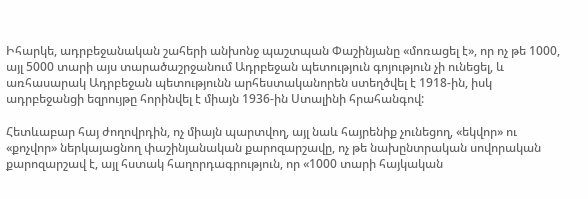Իհարկե, ադրբեջանական շահերի անխոնջ պաշտպան Փաշինյանը «մոռացել է», որ ոչ թե 1000, այլ 5000 տարի այս տարածաշրջանում Ադրբեջան պետություն գոյություն չի ունեցել, և առհասարակ Ադրբեջան պետությունն արհեստականորեն ստեղծվել է 1918-ին, իսկ ադրբեջանցի եզրույթը հորինվել է միայն 1936-ին Ստալինի հրահանգով:

Հետևաբար հայ ժողովրդին, ոչ միայն պարտվող, այլ նաև հայրենիք չունեցող, «եկվոր» ու «քոչվոր» ներկայացնող փաշինյանական քարոզարշավը, ոչ թե նախընտրական սովորական քարոզարշավ է, այլ հստակ հաղորդագրություն, որ «1000 տարի հայկական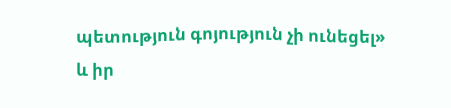պետություն գոյություն չի ունեցել» և իր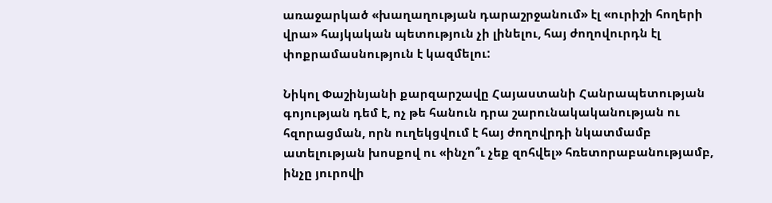առաջարկած «խաղաղության դարաշրջանում» էլ «ուրիշի հողերի վրա» հայկական պետություն չի լինելու, հայ ժողովուրդն էլ փոքրամասնություն է կազմելու:

Նիկոլ Փաշինյանի քարզարշավը Հայաստանի Հանրապետության գոյության դեմ է, ոչ թե հանուն դրա շարունակականության ու հզորացման, որն ուղեկցվում է հայ ժողովրդի նկատմամբ ատելության խոսքով ու «ինչո՞ւ չեք զոհվել» հռետորաբանությամբ, ինչը յուրովի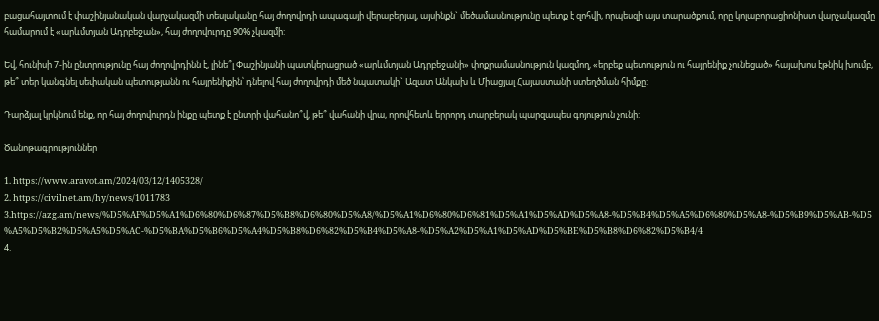բացահայտում է փաշինյանական վարչակազմի տեսլականը հայ ժողովրդի ապագայի վերաբերյալ, այսինքն` մեծամասնությունը պետք է զոհվի, որպեսզի այս տարածքում, որը կոլաբորացիոնիստ վարչակազմը համարում է «արևմտյան Ադրբեջան», հայ ժողովուրդը 90% չկազմի:

Եվ, հունիսի 7-ին ընտրությունը հայ ժողովրդինն է, լինե՞լ Փաշինյանի պատկերացրած «արևմտյան Ադրբեջանի» փոքրամասնություն կազմող, «երբեք պետություն ու հայրենիք չունեցած» հայախոս էթնիկ խումբ, թե՞ տեր կանգնել սեփական պետությանն ու հայրենիքին՝ դնելով հայ ժողովրդի մեծ նպատակի` Ազատ Անկախ և Միացյալ Հայաստանի ստեղծման հիմքը:

Դարձյալ կրկնում ենք, որ հայ ժողովուրդն ինքը պետք է ընտրի վահանո՞վ, թե՞ վահանի վրա, որովհետև երրորդ տարբերակ պարզապես գոյություն չունի:

Ծանոթագրություններ

1. https://www.aravot.am/2024/03/12/1405328/
2. https://civilnet.am/hy/news/1011783
3.https://azg.am/news/%D5%AF%D5%A1%D6%80%D6%87%D5%B8%D6%80%D5%A8/%D5%A1%D6%80%D6%81%D5%A1%D5%AD%D5%A8-%D5%B4%D5%A5%D6%80%D5%A8-%D5%B9%D5%AB-%D5%A5%D5%B2%D5%A5%D5%AC-%D5%BA%D5%B6%D5%A4%D5%B8%D6%82%D5%B4%D5%A8-%D5%A2%D5%A1%D5%AD%D5%BE%D5%B8%D6%82%D5%B4/4
4.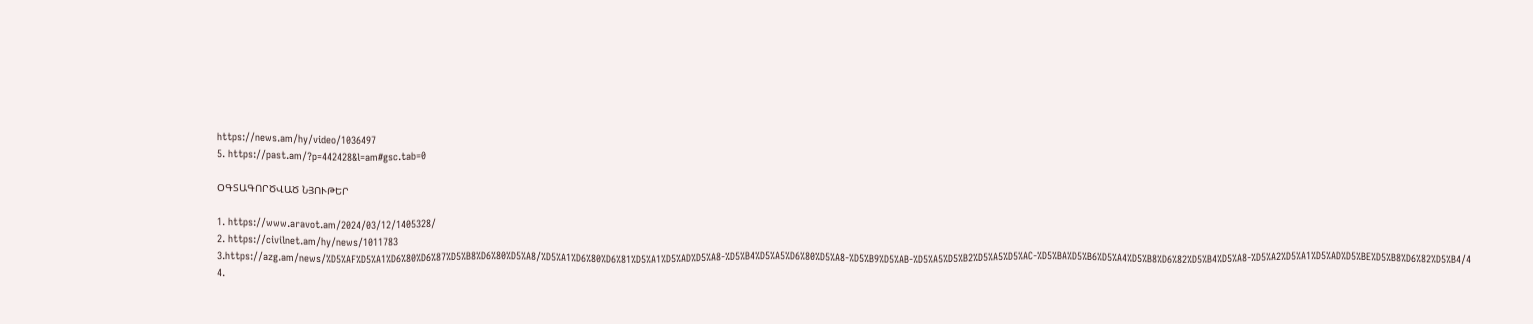https://news.am/hy/video/1036497
5. https://past.am/?p=442428&l=am#gsc.tab=0

ՕԳՏԱԳՈՐԾՎԱԾ ՆՅՈՒԹԵՐ

1. https://www.aravot.am/2024/03/12/1405328/
2. https://civilnet.am/hy/news/1011783
3.https://azg.am/news/%D5%AF%D5%A1%D6%80%D6%87%D5%B8%D6%80%D5%A8/%D5%A1%D6%80%D6%81%D5%A1%D5%AD%D5%A8-%D5%B4%D5%A5%D6%80%D5%A8-%D5%B9%D5%AB-%D5%A5%D5%B2%D5%A5%D5%AC-%D5%BA%D5%B6%D5%A4%D5%B8%D6%82%D5%B4%D5%A8-%D5%A2%D5%A1%D5%AD%D5%BE%D5%B8%D6%82%D5%B4/4
4.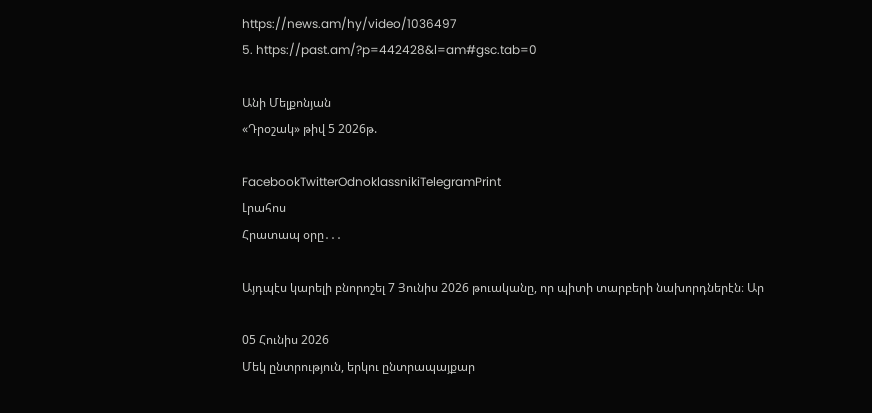https://news.am/hy/video/1036497
5. https://past.am/?p=442428&l=am#gsc.tab=0

Անի Մելքոնյան
«Դրօշակ» թիվ 5 2026թ.

FacebookTwitterOdnoklassnikiTelegramPrint
Լրահոս
Հրատապ օրը․․․

Այդպէս կարելի բնորոշել 7 Յունիս 2026 թուականը, որ պիտի տարբերի նախորդներէն։ Ար

05 Հունիս 2026
Մեկ ընտրություն, երկու ընտրապայքար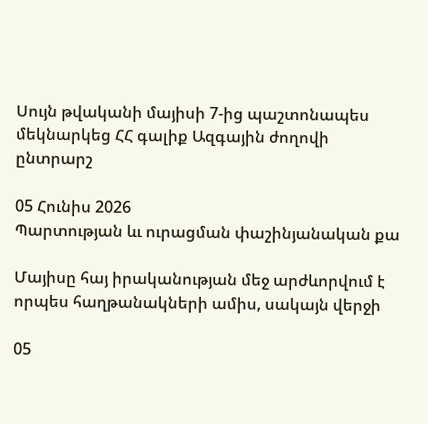Սույն թվականի մայիսի 7-ից պաշտոնապես մեկնարկեց ՀՀ գալիք Ազգային ժողովի ընտրարշ

05 Հունիս 2026
Պարտության ևւ ուրացման փաշինյանական քա

Մայիսը հայ իրականության մեջ արժևորվում է որպես հաղթանակների ամիս, սակայն վերջի

05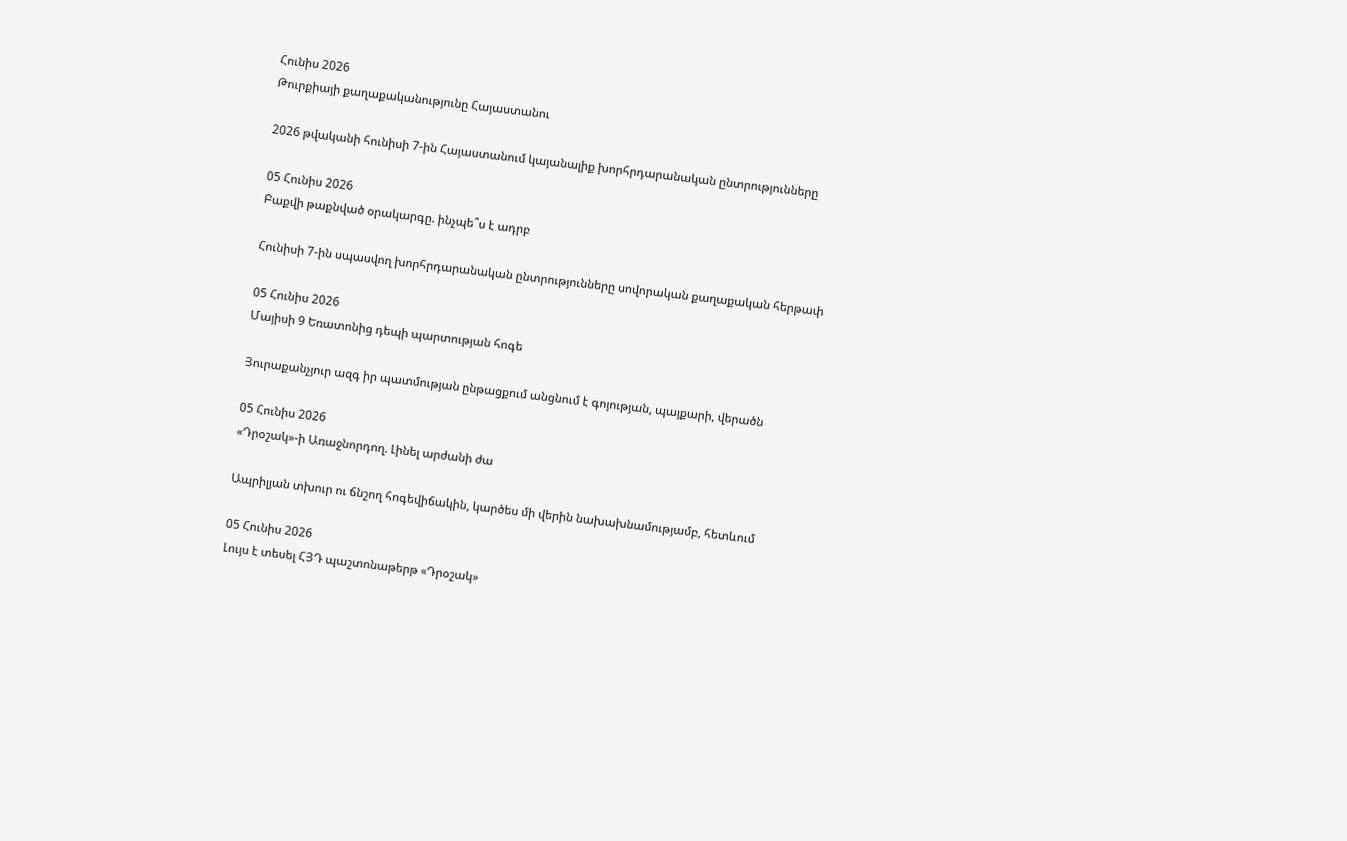Հունիս 2026
Թուրքիայի քաղաքականությունը Հայաստանու

2026 թվականի հունիսի 7-ին Հայաստանում կայանալիք խորհրդարանական ընտրությունները

05 Հունիս 2026
Բաքվի թաքնված օրակարգը. ինչպե՞ս է ադրբ

Հունիսի 7-ին սպասվող խորհրդարանական ընտրությունները սովորական քաղաքական հերթափ

05 Հունիս 2026
Մայիսի 9 Եռատոնից դեպի պարտության հոգե

Յուրաքանչյուր ազգ իր պատմության ընթացքում անցնում է գոյության, պայքարի, վերածն

05 Հունիս 2026
«Դրօշակ»-ի Առաջնորդող. Լինել արժանի ժա

Ապրիլյան տխուր ու ճնշող հոգեվիճակին, կարծես մի վերին նախախնամությամբ, հետևում

05 Հունիս 2026
Լույս է տեսել ՀՅԴ պաշտոնաթերթ «Դրօշակ»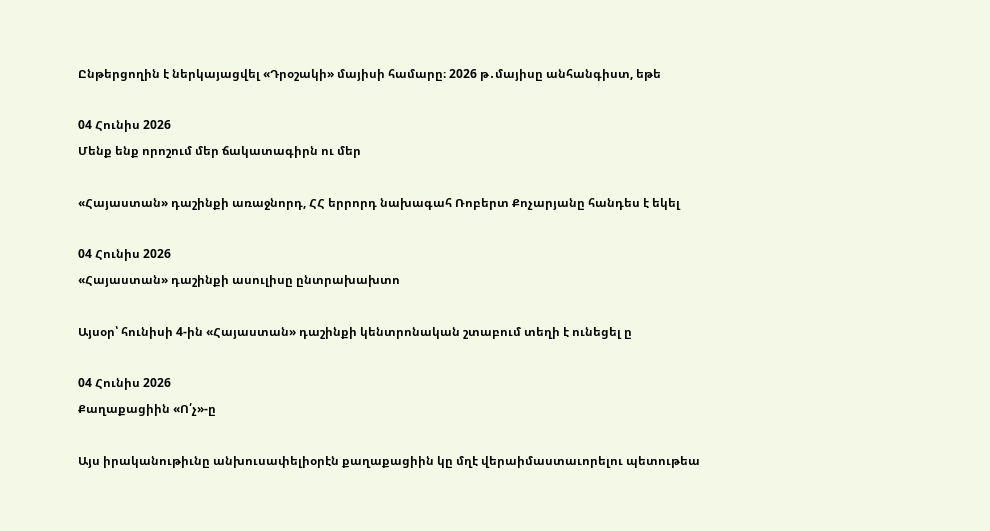Ընթերցողին է ներկայացվել «Դրօշակի» մայիսի համարը։ 2026 թ․մայիսը անհանգիստ, եթե

04 Հունիս 2026
Մենք ենք որոշում մեր ճակատագիրն ու մեր

«Հայաստան» դաշինքի առաջնորդ, ՀՀ երրորդ նախագահ Ռոբերտ Քոչարյանը հանդես է եկել

04 Հունիս 2026
«Հայաստան» դաշինքի ասուլիսը ընտրախախտո

Այսօր՝ հունիսի 4-ին «Հայաստան» դաշինքի կենտրոնական շտաբում տեղի է ունեցել ը

04 Հունիս 2026
Քաղաքացիին «Ո՛չ»-ը

Այս իրականութիւնը անխուսափելիօրէն քաղաքացիին կը մղէ վերաիմաստաւորելու պետութեա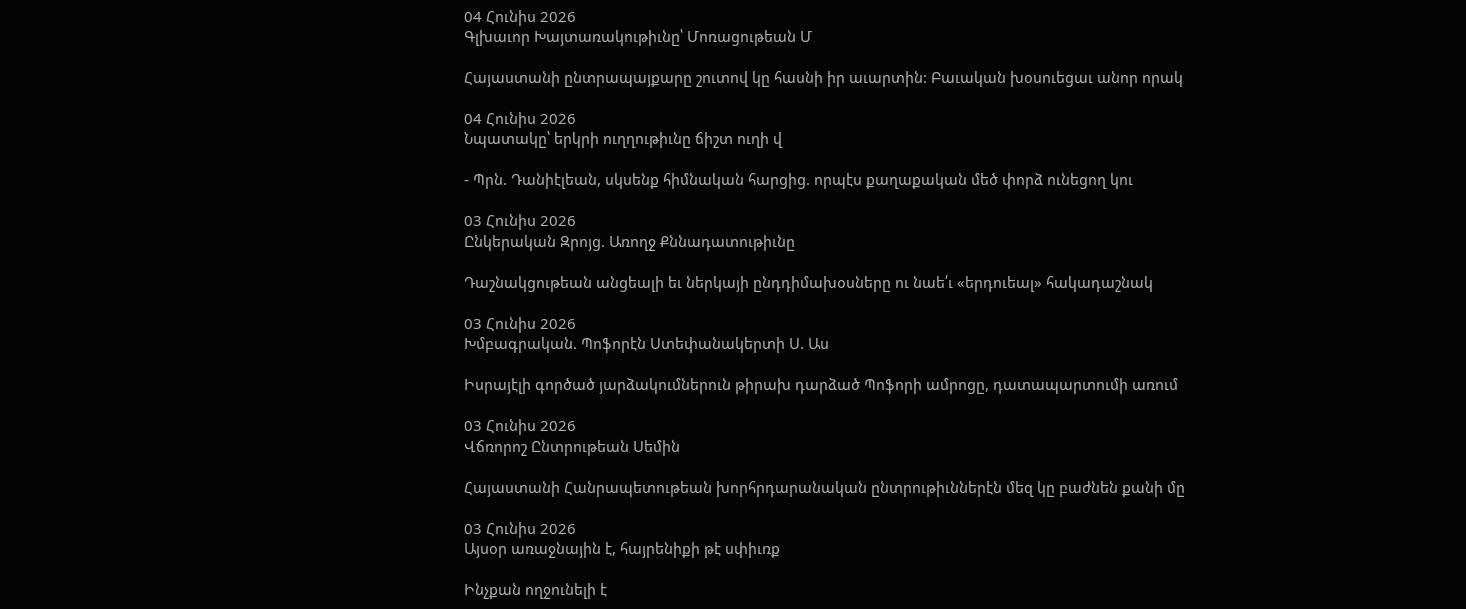04 Հունիս 2026
Գլխաւոր Խայտառակութիւնը՝ Մոռացութեան Մ

Հայաստանի ընտրապայքարը շուտով կը հասնի իր աւարտին: Բաւական խօսուեցաւ անոր որակ

04 Հունիս 2026
Նպատակը՝ երկրի ուղղութիւնը ճիշտ ուղի վ

- Պրն. Դանիէլեան, սկսենք հիմնական հարցից. որպէս քաղաքական մեծ փորձ ունեցող կու

03 Հունիս 2026
Ընկերական Զրոյց. Առողջ Քննադատութիւնը

Դաշնակցութեան անցեալի եւ ներկայի ընդդիմախօսները ու նաե՛ւ «երդուեալ» հակադաշնակ

03 Հունիս 2026
Խմբագրական. Պոֆորէն Ստեփանակերտի Ս. Աս

Իսրայէլի գործած յարձակումներուն թիրախ դարձած Պոֆորի ամրոցը, դատապարտումի առում

03 Հունիս 2026
Վճռորոշ Ընտրութեան Սեմին

Հայաստանի Հանրապետութեան խորհրդարանական ընտրութիւններէն մեզ կը բաժնեն քանի մը

03 Հունիս 2026
Այսօր առաջնային է, հայրենիքի թէ սփիւռք

Ինչքան ողջունելի է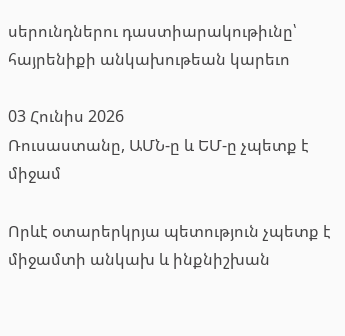սերունդներու դաստիարակութիւնը՝ հայրենիքի անկախութեան կարեւո

03 Հունիս 2026
Ռուսաստանը, ԱՄՆ-ը և ԵՄ-ը չպետք է միջամ

Որևէ օտարերկրյա պետություն չպետք է միջամտի անկախ և ինքնիշխան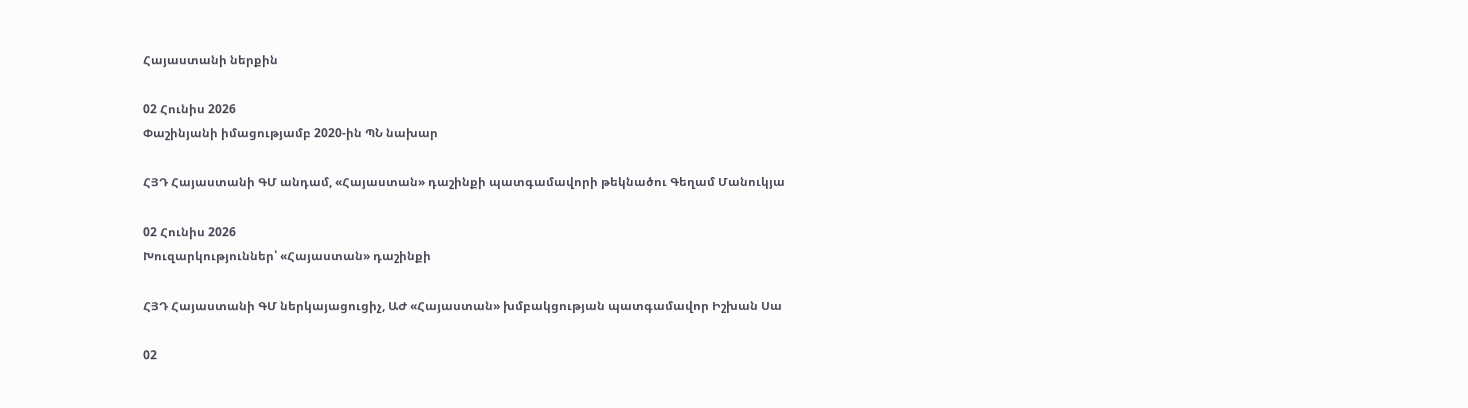Հայաստանի ներքին

02 Հունիս 2026
Փաշինյանի իմացությամբ 2020-ին ՊՆ նախար

ՀՅԴ Հայաստանի ԳՄ անդամ, «Հայաստան» դաշինքի պատգամավորի թեկնածու Գեղամ Մանուկյա

02 Հունիս 2026
Խուզարկություններ՝ «Հայաստան» դաշինքի

ՀՅԴ Հայաստանի ԳՄ ներկայացուցիչ, ԱԺ «Հայաստան» խմբակցության պատգամավոր Իշխան Սա

02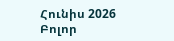Հունիս 2026
Բոլոր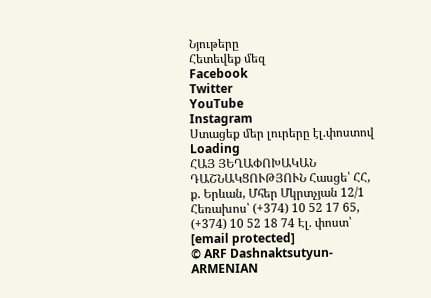Նյութերը
Հետեվեք մեզ
Facebook
Twitter
YouTube
Instagram
Ստացեք մեր լուրերը էլ.փոստով
Loading
ՀԱՅ ՅԵՂԱՓՈԽԱԿԱՆ ԴԱՇՆԱԿՑՈՒԹՅՈՒՆ Հասցե՝ ՀՀ, ք. Երևան, Մհեր Մկրտչյան 12/1 Հեռախոս՝ (+374) 10 52 17 65, (+374) 10 52 18 74 Էլ. փոստ՝ [email protected]
© ARF Dashnaktsutyun- ARMENIAN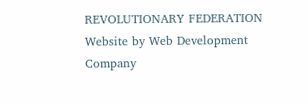REVOLUTIONARY FEDERATION Website by Web Development Company